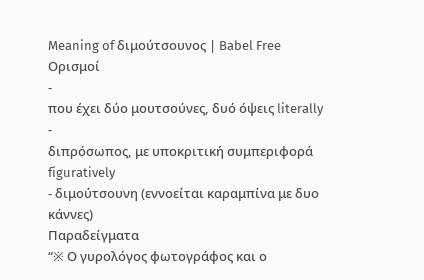Meaning of διμούτσουνος | Babel Free
Ορισμοί
-
που έχει δύο μουτσούνες, δυό όψεις literally
-
διπρόσωπος, με υποκριτική συμπεριφορά figuratively
- διμούτσουνη (εννοείται καραμπίνα με δυο κάννες)
Παραδείγματα
“※ Ο γυρολόγος φωτογράφος και ο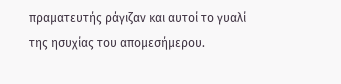πραματευτής ράγιζαν και αυτοί το γυαλί της ησυχίας του απομεσήμερου.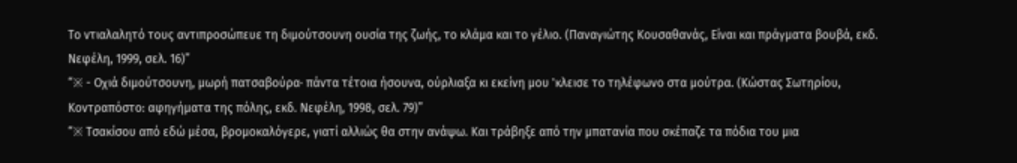Το ντιαλαλητό τους αντιπροσώπευε τη διμούτσουνη ουσία της ζωής, το κλάμα και το γέλιο. (Παναγιώτης Κουσαθανάς, Είναι και πράγματα βουβά, εκδ. Νεφέλη, 1999, σελ. 16)”
“※ - Οχιά διμούτσουνη, μωρή πατσαβούρα· πάντα τέτοια ήσουνα, ούρλιαξα κι εκείνη μου 'κλεισε το τηλέφωνο στα μούτρα. (Κώστας Σωτηρίου, Κοντραπόστο: αφηγήματα της πόλης, εκδ. Νεφέλη, 1998, σελ. 79)”
“※ Τσακίσου από εδώ μέσα, βρομοκαλόγερε, γιατί αλλιώς θα στην ανάψω. Και τράβηξε από την μπατανία που σκέπαζε τα πόδια του μια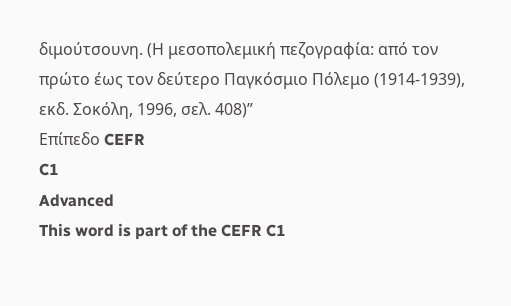διμούτσουνη. (Η μεσοπολεμική πεζογραφία: από τον πρώτο έως τον δεύτερο Παγκόσμιο Πόλεμο (1914-1939), εκδ. Σοκόλη, 1996, σελ. 408)”
Επίπεδο CEFR
C1
Advanced
This word is part of the CEFR C1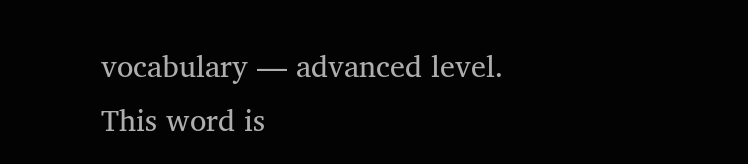vocabulary — advanced level.
This word is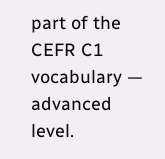part of the CEFR C1 vocabulary — advanced level.